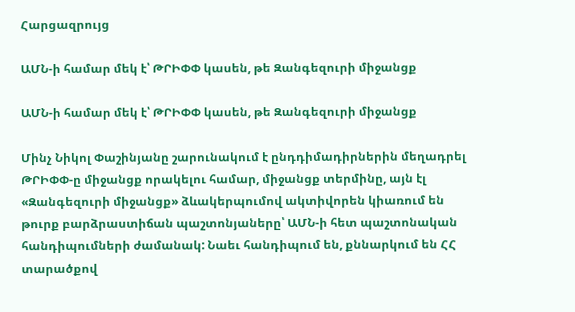Հարցազրույց

ԱՄՆ-ի համար մեկ է՝ ԹՐԻՓՓ կասեն, թե Զանգեզուրի միջանցք

ԱՄՆ-ի համար մեկ է՝ ԹՐԻՓՓ կասեն, թե Զանգեզուրի միջանցք

Մինչ Նիկոլ Փաշինյանը շարունակում է ընդդիմադիրներին մեղադրել ԹՐԻՓՓ-ը միջանցք որակելու համար, միջանցք տերմինը, այն էլ «Զանգեզուրի միջանցք» ձևակերպումով ակտիվորեն կիառում են թուրք բարձրաստիճան պաշտոնյաները՝ ԱՄՆ-ի հետ պաշտոնական հանդիպումների ժամանակ: Նաեւ հանդիպում են, քննարկում են ՀՀ տարածքով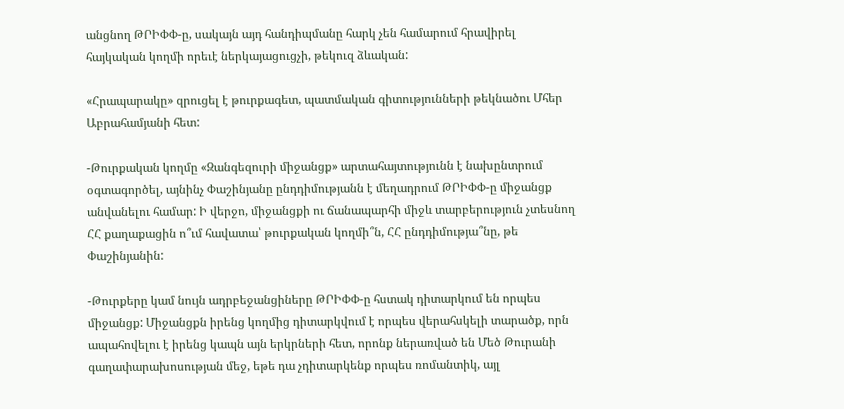անցնող ԹՐԻՓՓ-ը, սակայն այդ հանդիպմանը հարկ չեն համարում հրավիրել հայկական կողմի որեւէ ներկայացուցչի, թեկուզ ձևական:

«Հրապարակը» զրուցել է թուրքագետ, պատմական գիտությունների թեկնածու Մհեր Աբրահամյանի հետ:

-Թուրքական կողմը «Զանգեզուրի միջանցք» արտահայտությունն է նախընտրում օգտագործել, այնինչ Փաշինյանը ընդդիմությանն է մեղադրում ԹՐԻՓՓ-ը միջանցք անվանելու համար: Ի վերջո, միջանցքի ու ճանապարհի միջև տարբերություն չտեսնող ՀՀ քաղաքացին ո՞ւմ հավատա՝ թուրքական կողմի՞ն, ՀՀ ընդդիմությա՞նը, թե Փաշինյանին:

-Թուրքերը կամ նույն ադրբեջանցիները ԹՐԻՓՓ-ը հստակ դիտարկում են որպես միջանցք: Միջանցքն իրենց կողմից դիտարկվում է որպես վերահսկելի տարածք, որն ապահովելու է իրենց կապն այն երկրների հետ, որոնք ներառված են Մեծ Թուրանի գաղափարախոսության մեջ, եթե դա չդիտարկենք որպես ռոմանտիկ, այլ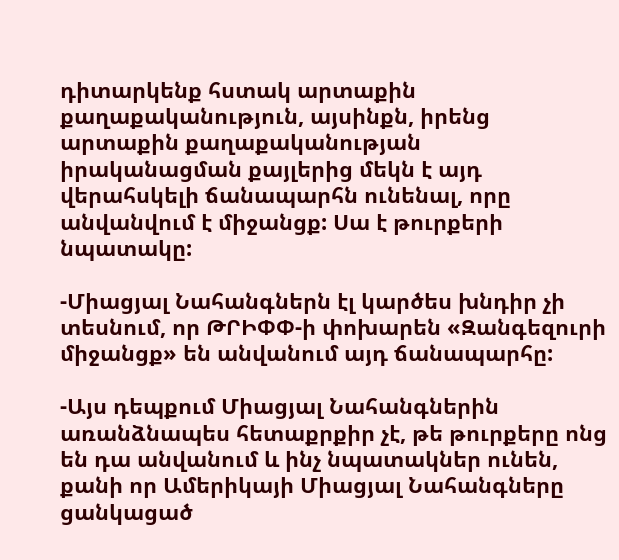դիտարկենք հստակ արտաքին քաղաքականություն, այսինքն, իրենց արտաքին քաղաքականության իրականացման քայլերից մեկն է այդ վերահսկելի ճանապարհն ունենալ, որը անվանվում է միջանցք: Սա է թուրքերի նպատակը:

-Միացյալ Նահանգներն էլ կարծես խնդիր չի տեսնում, որ ԹՐԻՓՓ-ի փոխարեն «Զանգեզուրի միջանցք» են անվանում այդ ճանապարհը:

-Այս դեպքում Միացյալ Նահանգներին առանձնապես հետաքրքիր չէ, թե թուրքերը ոնց են դա անվանում և ինչ նպատակներ ունեն, քանի որ Ամերիկայի Միացյալ Նահանգները ցանկացած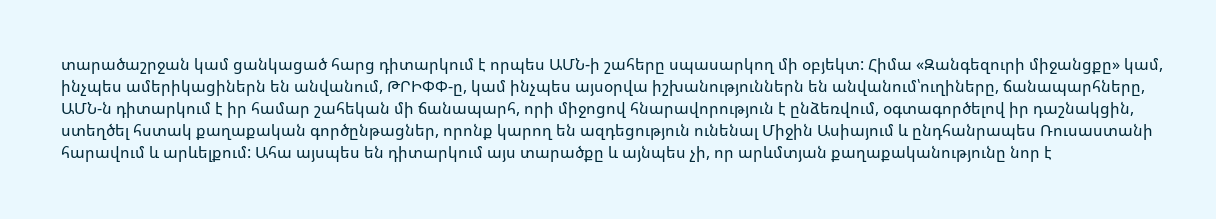տարածաշրջան կամ ցանկացած հարց դիտարկում է որպես ԱՄՆ-ի շահերը սպասարկող մի օբյեկտ: Հիմա «Զանգեզուրի միջանցքը» կամ, ինչպես ամերիկացիներն են անվանում, ԹՐԻՓՓ-ը, կամ ինչպես այսօրվա իշխանություններն են անվանում՝ուղիները, ճանապարհները, ԱՄՆ-ն դիտարկում է իր համար շահեկան մի ճանապարհ, որի միջոցով հնարավորություն է ընձեռվում, օգտագործելով իր դաշնակցին, ստեղծել հստակ քաղաքական գործընթացներ, որոնք կարող են ազդեցություն ունենալ Միջին Ասիայում և ընդհանրապես Ռուսաստանի հարավում և արևելքում: Ահա այսպես են դիտարկում այս տարածքը և այնպես չի, որ արևմտյան քաղաքականությունը նոր է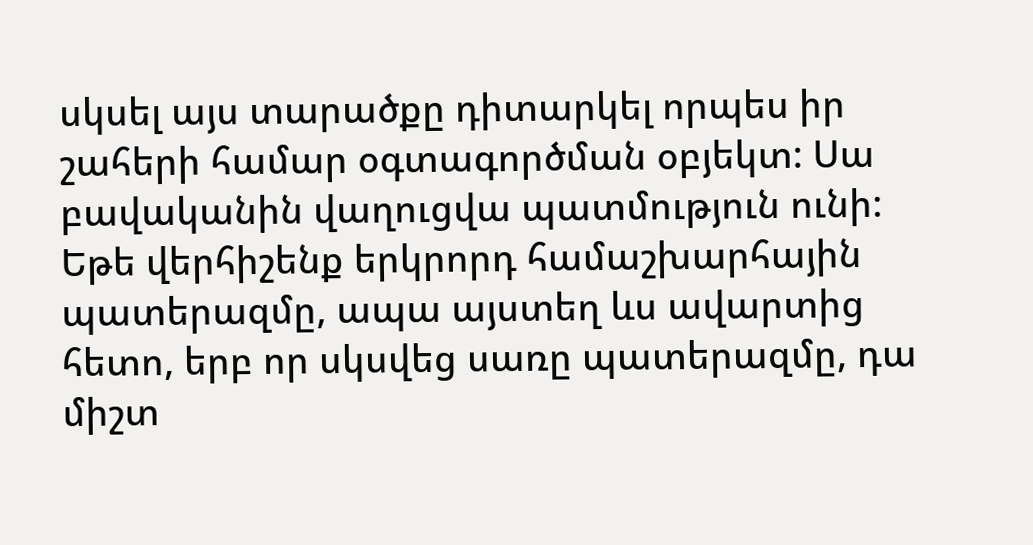սկսել այս տարածքը դիտարկել որպես իր շահերի համար օգտագործման օբյեկտ: Սա բավականին վաղուցվա պատմություն ունի: Եթե վերհիշենք երկրորդ համաշխարհային պատերազմը, ապա այստեղ ևս ավարտից հետո, երբ որ սկսվեց սառը պատերազմը, դա միշտ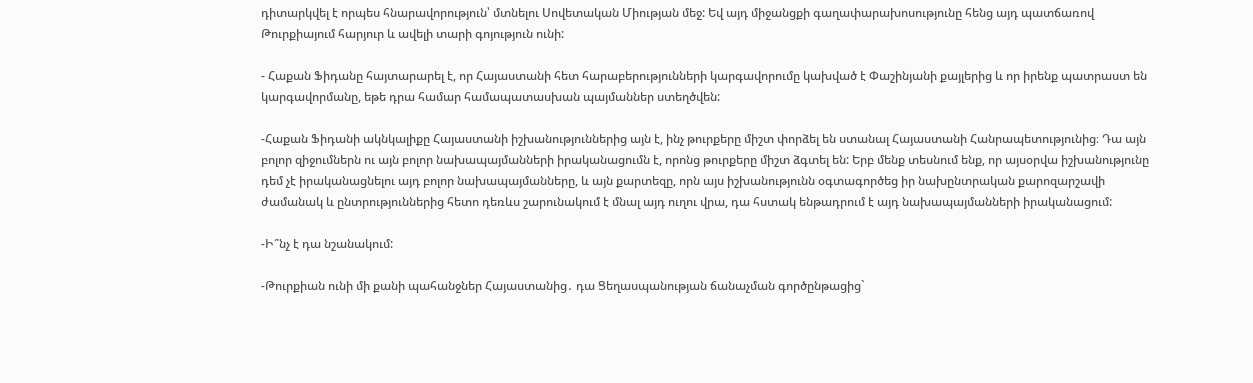դիտարկվել է որպես հնարավորություն՝ մտնելու Սովետական Միության մեջ: Եվ այդ միջանցքի գաղափարախոսությունը հենց այդ պատճառով Թուրքիայում հարյուր և ավելի տարի գոյություն ունի:

- Հաքան Ֆիդանը հայտարարել է, որ Հայաստանի հետ հարաբերությունների կարգավորումը կախված է Փաշինյանի քայլերից և որ իրենք պատրաստ են կարգավորմանը, եթե դրա համար համապատասխան պայմաններ ստեղծվեն:

-Հաքան Ֆիդանի ակնկալիքը Հայաստանի իշխանություններից այն է, ինչ թուրքերը միշտ փորձել են ստանալ Հայաստանի Հանրապետությունից։ Դա այն բոլոր զիջումներն ու այն բոլոր նախապայմանների իրականացումն է, որոնց թուրքերը միշտ ձգտել են: Երբ մենք տեսնում ենք, որ այսօրվա իշխանությունը դեմ չէ իրականացնելու այդ բոլոր նախապայմանները, և այն քարտեզը, որն այս իշխանությունն օգտագործեց իր նախընտրական քարոզարշավի ժամանակ և ընտրություններից հետո դեռևս շարունակում է մնալ այդ ուղու վրա, դա հստակ ենթադրում է այդ նախապայմանների իրականացում:

-Ի՞նչ է դա նշանակում:

-Թուրքիան ունի մի քանի պահանջներ Հայաստանից․ դա Ցեղասպանության ճանաչման գործընթացից`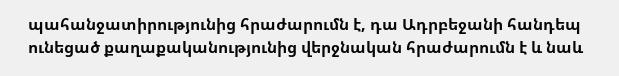պահանջատիրությունից հրաժարումն է, դա Ադրբեջանի հանդեպ ունեցած քաղաքականությունից վերջնական հրաժարումն է և նաև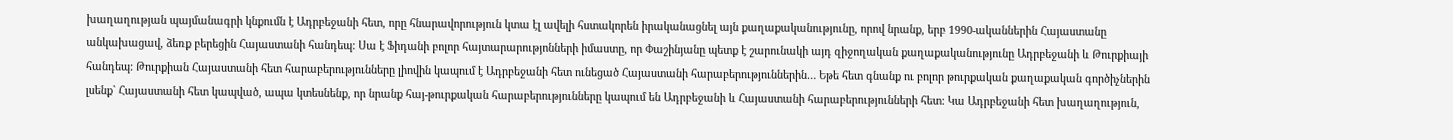խաղաղության պայմանագրի կնքումն է Ադրբեջանի հետ, որը հնարավորություն կտա էլ ավելի հստակորեն իրականացնել այն քաղաքականությունը, որով նրանք, երբ 1990-ականներին Հայաստանը անկախացավ, ձեռք բերեցին Հայաստանի հանդեպ: Սա է Ֆիդանի բոլոր հայտարարությոնների իմաստը, որ Փաշինյանը պետք է շարունակի այդ զիջողական քաղաքականությունը Ադրբեջանի և Թուրքիայի հանդեպ: Թուրքիան Հայաստանի հետ հարաբերությունները լիովին կապում է Ադրբեջանի հետ ունեցած Հայաստանի հարաբերություններին… Եթե հետ գնանք ու բոլոր թուրքական քաղաքական գործիչներին լսենք` Հայաստանի հետ կապված, ապա կտեսնենք, որ նրանք հայ-թուրքական հարաբերությունները կապում են Ադրբեջանի և Հայաստանի հարաբերությունների հետ: Կա Ադրբեջանի հետ խաղաղություն,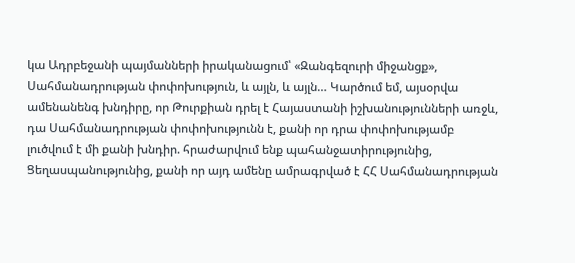կա Ադրբեջանի պայմանների իրականացում՝ «Զանգեզուրի միջանցք», Սահմանադրության փոփոխություն, և այլն, և այլն… Կարծում եմ, այսօրվա ամենանենգ խնդիրը, որ Թուրքիան դրել է Հայաստանի իշխանությունների առջև, դա Սահմանադրության փոփոխությունն է, քանի որ դրա փոփոխությամբ լուծվում է մի քանի խնդիր. հրաժարվում ենք պահանջատիրությունից, Ցեղասպանությունից, քանի որ այդ ամենը ամրագրված է ՀՀ Սահմանադրության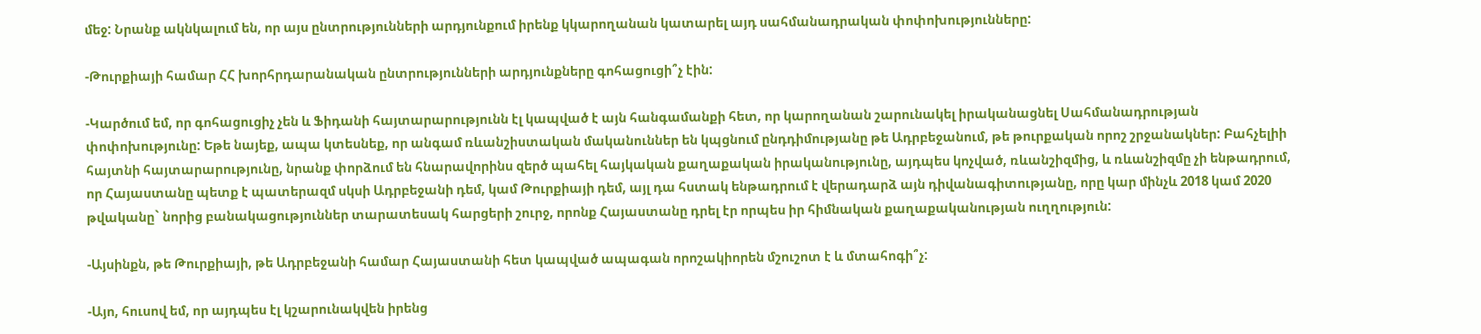մեջ: Նրանք ակնկալում են, որ այս ընտրությունների արդյունքում իրենք կկարողանան կատարել այդ սահմանադրական փոփոխությունները:

-Թուրքիայի համար ՀՀ խորհրդարանական ընտրությունների արդյունքները գոհացուցի՞չ էին:

-Կարծում եմ, որ գոհացուցիչ չեն և Ֆիդանի հայտարարությունն էլ կապված է այն հանգամանքի հետ, որ կարողանան շարունակել իրականացնել Սահմանադրության փոփոխությունը: Եթե նայեք, ապա կտեսնեք, որ անգամ ռևանշիստական մականուններ են կպցնում ընդդիմությանը թե Ադրբեջանում, թե թուրքական որոշ շրջանակներ: Բահչելիի հայտնի հայտարարությունը, նրանք փորձում են հնարավորինս զերծ պահել հայկական քաղաքական իրականությունը, այդպես կոչված, ռևանշիզմից, և ռևանշիզմը չի ենթադրում, որ Հայաստանը պետք է պատերազմ սկսի Ադրբեջանի դեմ, կամ Թուրքիայի դեմ, այլ դա հստակ ենթադրում է վերադարձ այն դիվանագիտությանը, որը կար մինչև 2018 կամ 2020 թվականը` նորից բանակացություններ տարատեսակ հարցերի շուրջ, որոնք Հայաստանը դրել էր որպես իր հիմնական քաղաքականության ուղղություն:

-Այսինքն, թե Թուրքիայի, թե Ադրբեջանի համար Հայաստանի հետ կապված ապագան որոշակիորեն մշուշոտ է և մտահոգի՞չ:

-Այո, հուսով եմ, որ այդպես էլ կշարունակվեն իրենց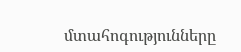մտահոգությունները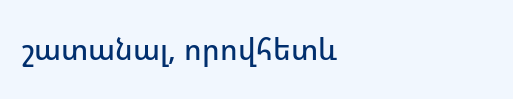շատանալ, որովհետև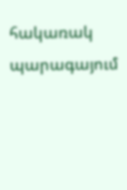հակառակ պարագայում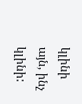կլինի այն, ինչ կլինի: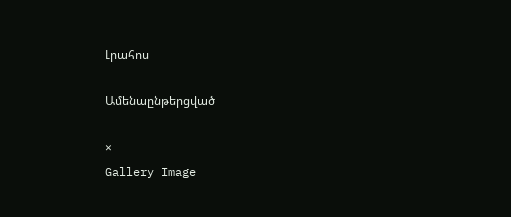Լրահոս

Ամենաընթերցված

×
Gallery Image